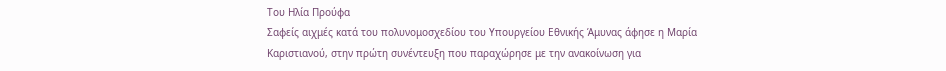Του Ηλία Προύφα
Σαφείς αιχμές κατά του πολυνομοσχεδίου του Υπουργείου Εθνικής Άμυνας άφησε η Μαρία Καριστιανού, στην πρώτη συνέντευξη που παραχώρησε με την ανακοίνωση για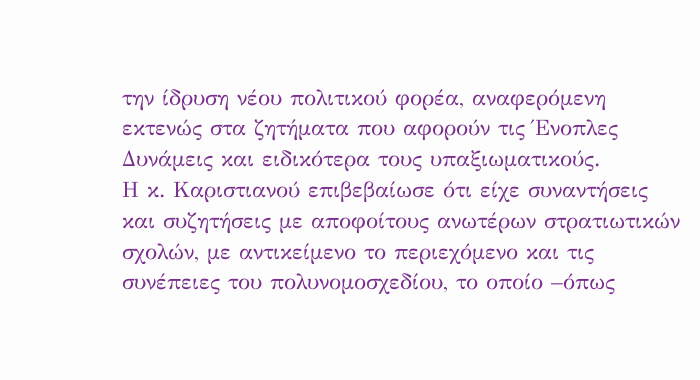την ίδρυση νέου πολιτικού φορέα, αναφερόμενη εκτενώς στα ζητήματα που αφορούν τις Ένοπλες Δυνάμεις και ειδικότερα τους υπαξιωματικούς.
Η κ. Καριστιανού επιβεβαίωσε ότι είχε συναντήσεις και συζητήσεις με αποφοίτους ανωτέρων στρατιωτικών σχολών, με αντικείμενο το περιεχόμενο και τις συνέπειες του πολυνομοσχεδίου, το οποίο –όπως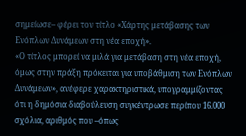σημείωσε– φέρει τον τίτλο «Χάρτης μετάβασης των Ενόπλων Δυνάμεων στη νέα εποχή».
«Ο τίτλος μπορεί να μιλά για μετάβαση στη νέα εποχή, όμως στην πράξη πρόκειται για υποβάθμιση των Ενόπλων Δυνάμεων», ανέφερε χαρακτηριστικά, υπογραμμίζοντας ότι η δημόσια διαβούλευση συγκέντρωσε περίπου 16.000 σχόλια, αριθμός που –όπως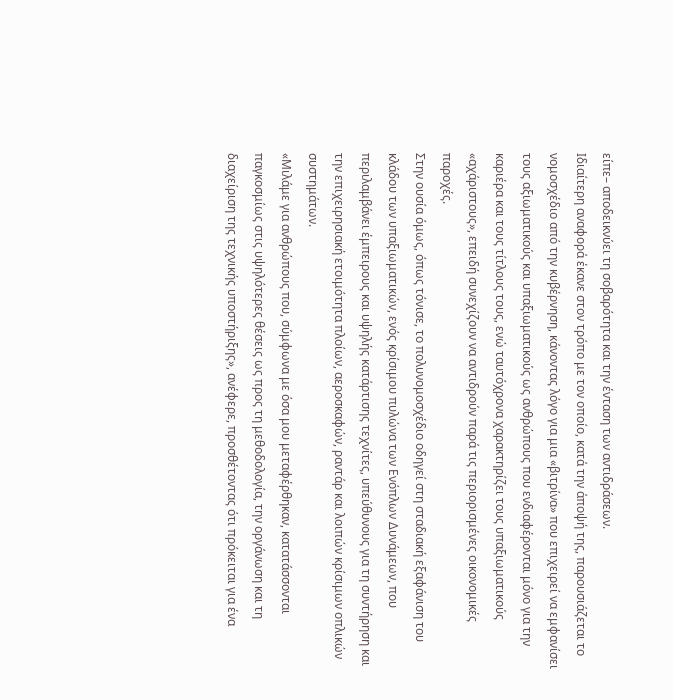είπε– αποδεικνύει τη σοβαρότητα και την ένταση των αντιδράσεων.
Ιδιαίτερη αναφορά έκανε στον τρόπο με τον οποίο, κατά την άποψή της, παρουσιάζεται το νομοσχέδιο από την κυβέρνηση, κάνοντας λόγο για μια «βιτρίνα» που επιχειρεί να εμφανίσει τους αξιωματικούς και υπαξιωματικούς ως ανθρώπους που ενδιαφέρονται μόνο για την καριέρα και τους τίτλους τους, ενώ ταυτόχρονα χαρακτηρίζει τους υπαξιωματικούς «αχάριστους», επειδή συνεχίζουν να αντιδρούν παρά τις περιορισμένες οικονομικές παροχές.
Στην ουσία όμως, όπως τόνισε, το πολυνομοσχέδιο οδηγεί στη σταδιακή εξαφάνιση του κλάδου των υπαξιωματικών, ενός κρίσιμου πυλώνα των Ενόπλων Δυνάμεων, που περιλαμβάνει έμπειρους και υψηλής κατάρτισης τεχνίτες, υπεύθυνους για τη συντήρηση και την επιχειρησιακή ετοιμότητα πλοίων, αεροσκαφών, ραντάρ και λοιπών κρίσιμων οπλικών συστημάτων.
«Μιλάμε για ανθρώπους που, σύμφωνα με όσα μου μεταφέρθηκαν, κατατάσσονται παγκοσμίως στις υψηλότερες θέσεις ως προς τη μεθοδολογία, την οργάνωση και τη διαχείριση της τεχνικής υποστήριξης», ανέφερε, προσθέτοντας ότι πρόκειται για ένα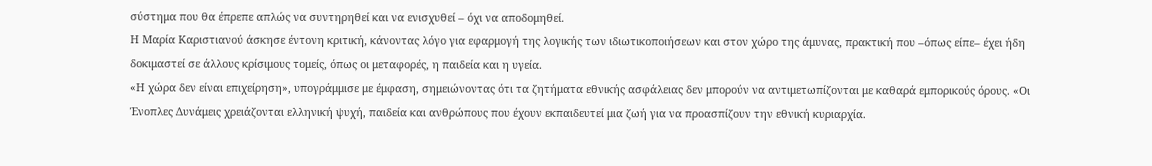σύστημα που θα έπρεπε απλώς να συντηρηθεί και να ενισχυθεί – όχι να αποδομηθεί.
Η Μαρία Καριστιανού άσκησε έντονη κριτική, κάνοντας λόγο για εφαρμογή της λογικής των ιδιωτικοποιήσεων και στον χώρο της άμυνας, πρακτική που –όπως είπε– έχει ήδη δοκιμαστεί σε άλλους κρίσιμους τομείς, όπως οι μεταφορές, η παιδεία και η υγεία.
«Η χώρα δεν είναι επιχείρηση», υπογράμμισε με έμφαση, σημειώνοντας ότι τα ζητήματα εθνικής ασφάλειας δεν μπορούν να αντιμετωπίζονται με καθαρά εμπορικούς όρους. «Οι Ένοπλες Δυνάμεις χρειάζονται ελληνική ψυχή, παιδεία και ανθρώπους που έχουν εκπαιδευτεί μια ζωή για να προασπίζουν την εθνική κυριαρχία.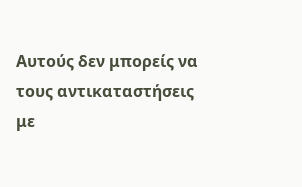Αυτούς δεν μπορείς να τους αντικαταστήσεις με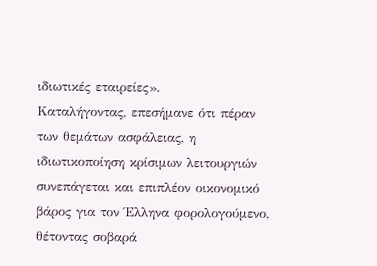ιδιωτικές εταιρείες».
Καταλήγοντας, επεσήμανε ότι πέραν των θεμάτων ασφάλειας, η ιδιωτικοποίηση κρίσιμων λειτουργιών συνεπάγεται και επιπλέον οικονομικό βάρος για τον Έλληνα φορολογούμενο, θέτοντας σοβαρά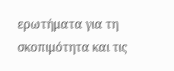ερωτήματα για τη σκοπιμότητα και τις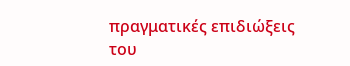πραγματικές επιδιώξεις του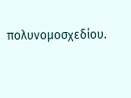πολυνομοσχεδίου.